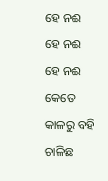ହେ ନଈ
ହେ ନଈ
ହେ ନଈ
କେତେ କାଳରୁ ବହି ଚାଳିଛ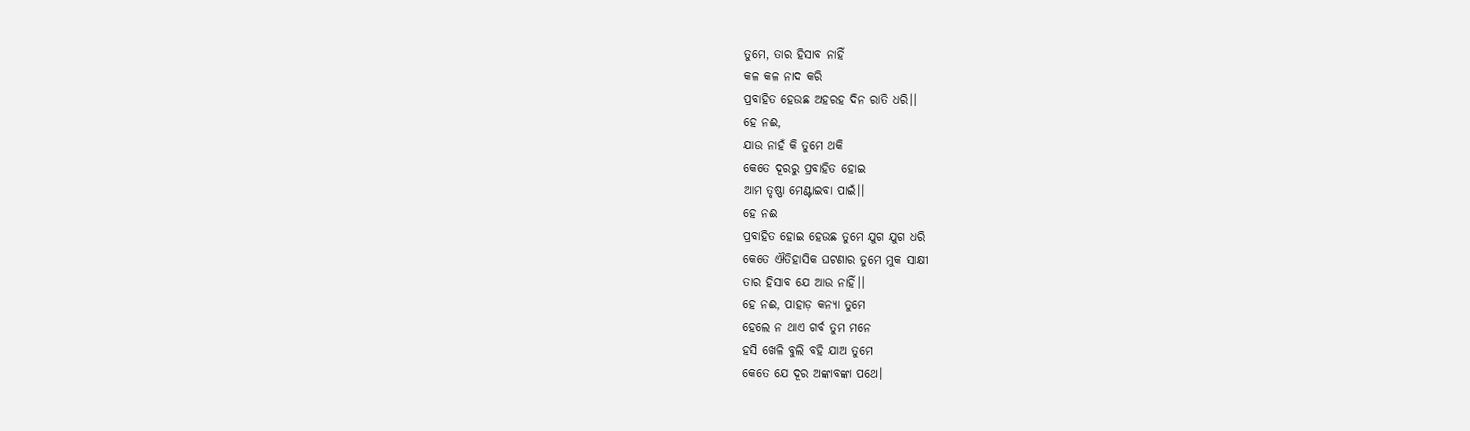ତୁମେ, ତାର ହିସାବ ନାହିଁ
କଳ କଳ ନାଦ କରି
ପ୍ରବାହିତ ହେଉଛ ଅହରହ ଦିନ ରାତି ଧରି।।
ହେ ନଈ,
ଯାଉ ନାହଁ କି ତୁମେ ଥକି
କେତେ ଦୂରରୁ ପ୍ରବାହିତ ହୋଇ
ଆମ ତୃଷ୍ଣା ମେଣ୍ଟାଇବା ପାଇଁ।।
ହେ ନଈ
ପ୍ରବାହିତ ହୋଇ ହେଉଛ ତୁମେ ଯୁଗ ଯୁଗ ଧରି
କେତେ ଐତିହାସିକ ଘଟଣାର ତୁମେ ମୁକ ସାକ୍ଷୀ
ତାର ହିସାବ ଯେ ଆଉ ନାହିଁ।।
ହେ ନଈ, ପାହାଡ଼ କନ୍ୟା ତୁମେ
ହେଲେ ନ ଥାଏ ଗର୍ବ ତୁମ ମନେ
ହସି ଖେଳି ବୁଲି ବହି ଯାଅ ତୁମେ
କେତେ ଯେ ଦୂର ଅଙ୍କାବଙ୍କା ପଥେ।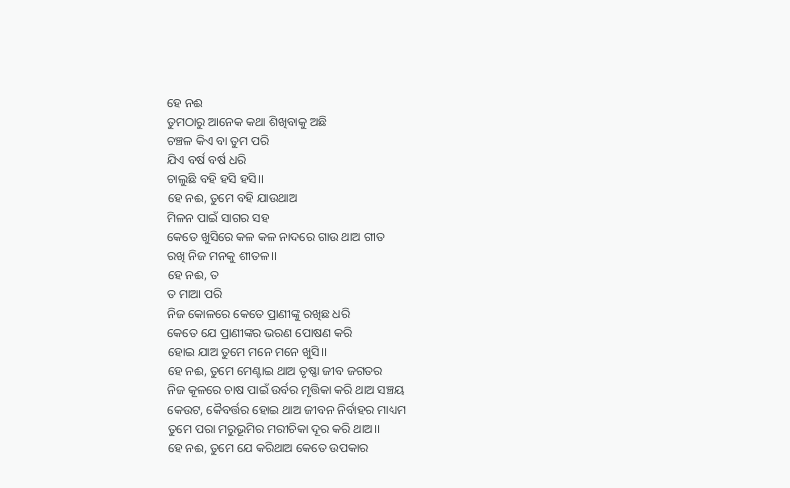ହେ ନଈ
ତୁମଠାରୁ ଆନେକ କଥା ଶିଖିବାକୁ ଅଛି
ଚଞ୍ଚଳ କିଏ ବା ତୁମ ପରି
ଯିଏ ବର୍ଷ ବର୍ଷ ଧରି
ଚାଲୁଛି ବହି ହସି ହସି।।
ହେ ନଈ, ତୁମେ ବହି ଯାଉଥାଅ
ମିଳନ ପାଇଁ ସାଗର ସହ
କେତେ ଖୁସିରେ କଳ କଳ ନାଦରେ ଗାଉ ଥାଅ ଗୀତ
ରଖି ନିଜ ମନକୁ ଶୀତଳ।।
ହେ ନଈ, ତ
ତ ମାଆ ପରି
ନିଜ କୋଳରେ କେତେ ପ୍ରାଣୀଙ୍କୁ ରଖିଛ ଧରି
କେତେ ଯେ ପ୍ରାଣୀଙ୍କର ଭରଣ ପୋଷଣ କରି
ହୋଇ ଯାଅ ତୁମେ ମନେ ମନେ ଖୁସି।।
ହେ ନଈ, ତୁମେ ମେଣ୍ଟାଇ ଥାଅ ତୃଷ୍ଣା ଜୀବ ଜଗତର
ନିଜ କୂଳରେ ଚାଷ ପାଇଁ ଉର୍ବର ମୃତ୍ତିକା କରି ଥାଅ ସଞ୍ଚୟ
କେଉଟ, କୈବର୍ତ୍ତର ହୋଇ ଥାଅ ଜୀବନ ନିର୍ବାହର ମାଧ୍ୟମ
ତୁମେ ପରା ମରୁଭୂମିର ମରୀଚିକା ଦୂର କରି ଥାଅ।।
ହେ ନଈ, ତୁମେ ଯେ କରିଥାଅ କେତେ ଉପକାର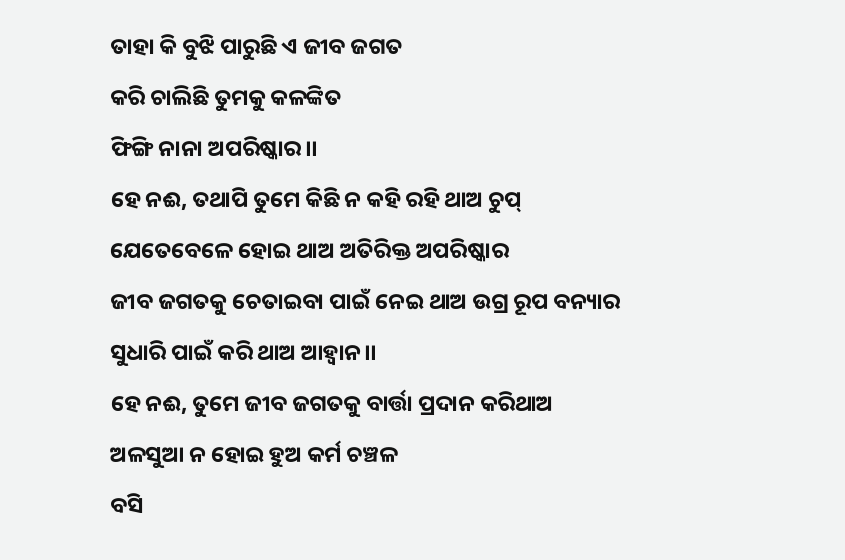ତାହା କି ବୁଝି ପାରୁଛି ଏ ଜୀବ ଜଗତ
କରି ଚାଲିଛି ତୁମକୁ କଳଙ୍କିତ
ଫିଙ୍ଗି ନାନା ଅପରିଷ୍କାର।।
ହେ ନଈ, ତଥାପି ତୁମେ କିଛି ନ କହି ରହି ଥାଅ ଚୁପ୍
ଯେତେବେଳେ ହୋଇ ଥାଅ ଅତିରିକ୍ତ ଅପରିଷ୍କାର
ଜୀବ ଜଗତକୁ ଚେତାଇବା ପାଇଁ ନେଇ ଥାଅ ଉଗ୍ର ରୂପ ବନ୍ୟାର
ସୁଧାରି ପାଇଁ କରି ଥାଅ ଆହ୍ୱାନ।।
ହେ ନଈ, ତୁମେ ଜୀବ ଜଗତକୁ ବାର୍ତ୍ତା ପ୍ରଦାନ କରିଥାଅ
ଅଳସୁଆ ନ ହୋଇ ହୁଅ କର୍ମ ଚଞ୍ଚଳ
ବସି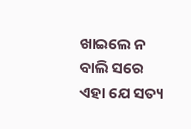ଖାଇଲେ ନ ବାଲି ସରେ ଏହା ଯେ ସତ୍ୟ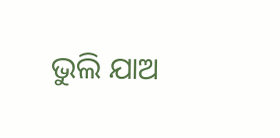ଭୁଲି ଯାଅ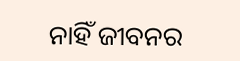ନାହିଁ ଜୀବନର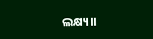ଲକ୍ଷ୍ୟ।।